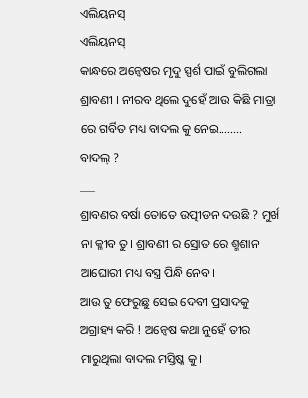ଏଲିୟନସ୍
ଏଲିୟନସ୍
କାନ୍ଧରେ ଅନ୍ୱେଷର ମୃଦୁ ସ୍ପର୍ଶ ପାଇଁ ବୁଲିଗଲା ଶ୍ରାବଣୀ । ନୀରବ ଥିଲେ ଦୁହେଁ ଆଉ କିଛି ମାତ୍ରା ରେ ଗର୍ବିତ ମଧ୍ୟ ବାଦଲ କୁ ନେଇ........
ବାଦଲ୍ ?
___
ଶ୍ରାବଣର ବର୍ଷା ତୋତେ ଉତ୍ପୀଡନ ଦଉଛି ? ମୁର୍ଖ ନା କ୍ଳୀବ ତୁ। ଶ୍ରାବଣୀ ର ସ୍ରୋତ ରେ ଶ୍ମଶାନ ଆଘୋରୀ ମଧ୍ୟ ବସ୍ତ୍ର ପିନ୍ଧି ନେବ।
ଆଉ ତୁ ଫେରୁଛୁ ସେଇ ଦେବୀ ପ୍ରସାଦକୁ ଅଗ୍ରାହ୍ୟ କରି ! ଅନ୍ୱେଷ କଥା ନୁହେଁ ତୀର ମାରୁଥିଲା ବାଦଲ ମସ୍ତିଷ୍କ କୁ।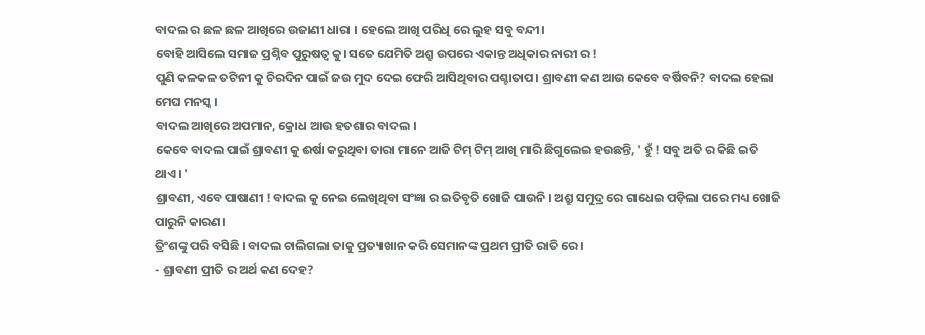ବାଦଲ ର ଛଳ ଛଳ ଆଖିରେ ଉଜାଣୀ ଧାରା । ହେଲେ ଆଖି ପରିଧି ରେ ଲୁହ ସବୁ ବନ୍ଦୀ।
ବୋହି ଆସିଲେ ସମାଜ ପ୍ରଶ୍ନିବ ପୁରୁଷତ୍ଵ କୁ। ସତେ ଯେମିତି ଅଶ୍ରୁ ଉପରେ ଏକାନ୍ତ ଅଧିକାର ନାରୀ ର !
ପୁଣି କଳକଳ ତଟିନୀ କୁ ଚିରଦିନ ପାଇଁ ଜଉ ମୁଦ ଦେଇ ଫେରି ଆସିଥିବାର ପଶ୍ଚାତାପ। ଶ୍ରାବଣୀ କଣ ଆଉ କେବେ ବର୍ଷିବନି? ବାଦଲ ହେଲା ମେଘ ମନସ୍କ ।
ବାଦଲ ଆଖିରେ ଅପମାନ, କ୍ରୋଧ ଆଉ ହତଶାର ବାଦଲ ।
କେବେ ବାଦଲ ପାଇଁ ଶ୍ରାବଣୀ କୁ ଈର୍ଷା କରୁଥିବା ତାରା ମାନେ ଆଜି ଟିମ୍ ଟିମ୍ ଆଖି ମାରି ଛିଗୁଲେଇ ହଉଛନ୍ତି, ' ହୁଁ ! ସବୁ ଅତି ର କିଛି ଇତି ଥାଏ। '
ଶ୍ରାବଣୀ, ଏବେ ପାଷାଣୀ ! ବାଦଲ କୁ ନେଇ ଲେଖିଥିବା ସଂଜ୍ଞା ର ଇତିବୃତି ଖୋଜି ପାଉନି । ଅଶ୍ରୁ ସମୁଦ୍ର ରେ ଗାଧେଇ ପଡ଼ିଲା ପରେ ମଧ୍ୟ ଖୋଜି ପାରୁନି କାରଣ।
ତ୍ରିଂଶଙ୍କୁ ପରି ବସିଛି । ବାଦଲ ଚାଲିଗଲା ତାକୁ ପ୍ରତ୍ୟାଖାନ କରି ସେମାନଙ୍କ ପ୍ରଥମ ପ୍ରୀତି ରାତି ରେ।
- ଶ୍ରାବଣୀ ପ୍ରୀତି ର ଅର୍ଥ କଣ ଦେହ?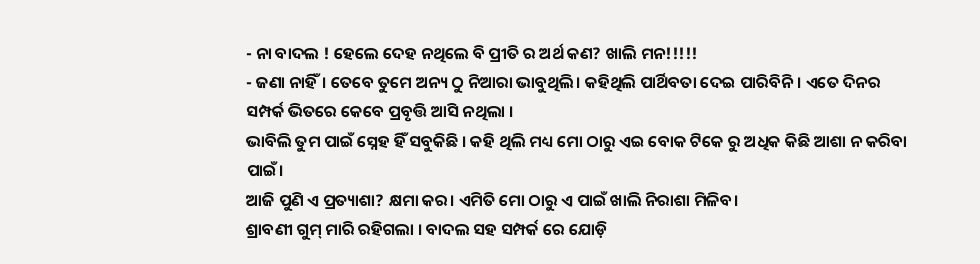- ନା ବାଦଲ ! ହେଲେ ଦେହ ନଥିଲେ ବି ପ୍ରୀତି ର ଅର୍ଥ କଣ? ଖାଲି ମନ!!!!!
- ଜଣା ନାହିଁ। ତେବେ ତୁମେ ଅନ୍ୟ ଠୁ ନିଆରା ଭାବୁଥିଲି। କହିଥିଲି ପାର୍ଥିବତା ଦେଇ ପାରିବିନି। ଏତେ ଦିନର ସମ୍ପର୍କ ଭିତରେ କେବେ ପ୍ରବୃତ୍ତି ଆସି ନଥିଲା ।
ଭାବିଲି ତୁମ ପାଇଁ ସ୍ନେହ ହିଁ ସବୁକିଛି । କହି ଥିଲି ମଧ୍ୟ ମୋ ଠାରୁ ଏଇ ବୋକ ଟିକେ ରୁ ଅଧିକ କିଛି ଆଶା ନ କରିବା ପାଇଁ।
ଆଜି ପୁଣି ଏ ପ୍ରତ୍ୟାଶା? କ୍ଷମା କର। ଏମିତି ମୋ ଠାରୁ ଏ ପାଇଁ ଖାଲି ନିରାଶା ମିଳିବ।
ଶ୍ରାବଣୀ ଗୁମ୍ ମାରି ରହିଗଲା । ବାଦଲ ସହ ସମ୍ପର୍କ ରେ ଯୋଡ଼ି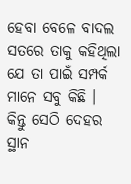ହେବା ବେଳେ ବାଦଲ ସତରେ ତାକୁ କହିଥିଲା ଯେ ତା ପାଇଁ ସମ୍ପର୍କ ମାନେ ସବୁ କିଛି ।
କିନ୍ତୁ ସେଠି ଦେହର ସ୍ଥାନ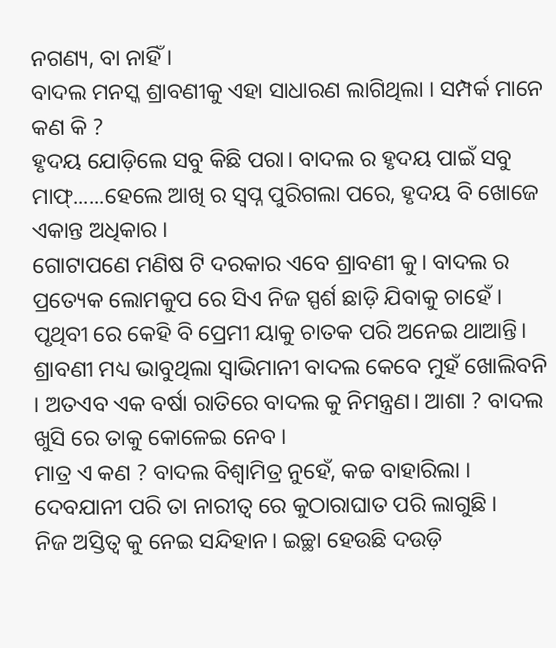ନଗଣ୍ୟ, ବା ନାହିଁ ।
ବାଦଲ ମନସ୍କ ଶ୍ରାବଣୀକୁ ଏହା ସାଧାରଣ ଲାଗିଥିଲା । ସମ୍ପର୍କ ମାନେ କଣ କି ?
ହୃଦୟ ଯୋଡ଼ିଲେ ସବୁ କିଛି ପରା। ବାଦଲ ର ହୃଦୟ ପାଇଁ ସବୁ ମାଫ୍......ହେଲେ ଆଖି ର ସ୍ବପ୍ନ ପୁରିଗଲା ପରେ, ହୃଦୟ ବି ଖୋଜେ ଏକାନ୍ତ ଅଧିକାର ।
ଗୋଟାପଣେ ମଣିଷ ଟି ଦରକାର ଏବେ ଶ୍ରାବଣୀ କୁ। ବାଦଲ ର ପ୍ରତ୍ୟେକ ଲୋମକୁପ ରେ ସିଏ ନିଜ ସ୍ପର୍ଶ ଛାଡ଼ି ଯିବାକୁ ଚାହେଁ ।
ପୃଥିବୀ ରେ କେହି ବି ପ୍ରେମୀ ୟାକୁ ଚାତକ ପରି ଅନେଇ ଥାଆନ୍ତି।
ଶ୍ରାବଣୀ ମଧ୍ୟ ଭାବୁଥିଲା ସ୍ଵାଭିମାନୀ ବାଦଲ କେବେ ମୁହଁ ଖୋଲିବନି । ଅତଏବ ଏକ ବର୍ଷା ରାତିରେ ବାଦଲ କୁ ନିମନ୍ତ୍ରଣ। ଆଶା ? ବାଦଲ ଖୁସି ରେ ତାକୁ କୋଳେଇ ନେବ ।
ମାତ୍ର ଏ କଣ ? ବାଦଲ ବିଶ୍ଵାମିତ୍ର ନୁହେଁ, କଚ୍ଚ ବାହାରିଲା । ଦେବଯାନୀ ପରି ତା ନାରୀତ୍ଵ ରେ କୁଠାରାଘାତ ପରି ଲାଗୁଛି ।
ନିଜ ଅସ୍ତିତ୍ଵ କୁ ନେଇ ସନ୍ଦିହାନ। ଇଚ୍ଛା ହେଉଛି ଦଉଡ଼ି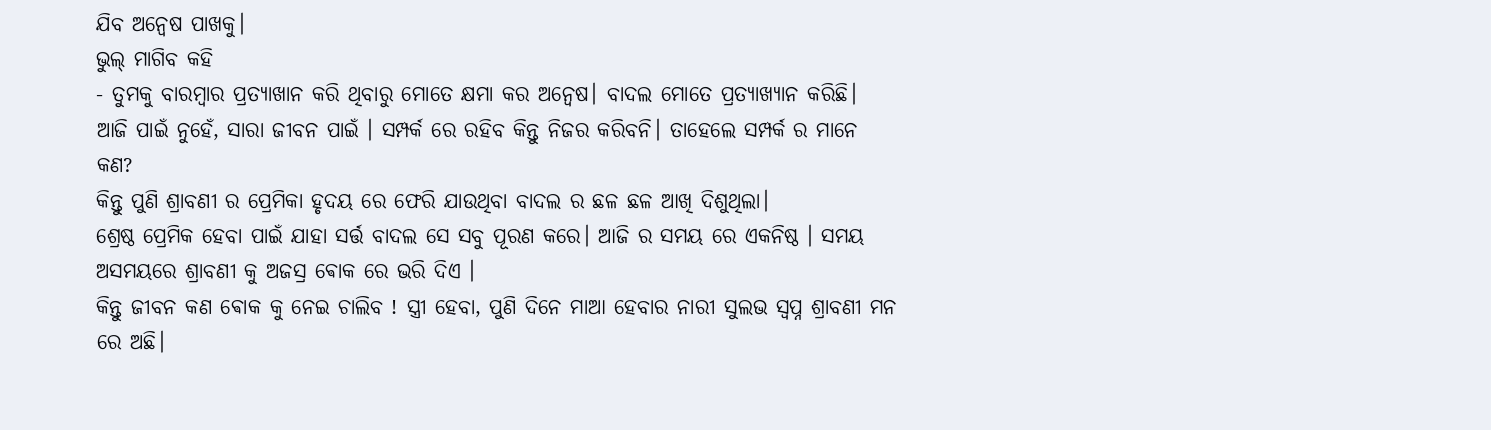ଯିବ ଅନ୍ୱେଷ ପାଖକୁ।
ଭୁଲ୍ ମାଗିବ କହି
- ତୁମକୁ ବାରମ୍ବାର ପ୍ରତ୍ୟାଖାନ କରି ଥିବାରୁ ମୋତେ କ୍ଷମା କର ଅନ୍ୱେଷ। ବାଦଲ ମୋତେ ପ୍ରତ୍ୟାଖ୍ୟାନ କରିଛି।
ଆଜି ପାଇଁ ନୁହେଁ, ସାରା ଜୀବନ ପାଇଁ । ସମ୍ପର୍କ ରେ ରହିବ କିନ୍ତୁ ନିଜର କରିବନି। ତାହେଲେ ସମ୍ପର୍କ ର ମାନେ କଣ?
କିନ୍ତୁ ପୁଣି ଶ୍ରାବଣୀ ର ପ୍ରେମିକା ହୃଦୟ ରେ ଫେରି ଯାଉଥିବା ବାଦଲ ର ଛଳ ଛଳ ଆଖି ଦିଶୁଥିଲା।
ଶ୍ରେଷ୍ଠ ପ୍ରେମିକ ହେବା ପାଇଁ ଯାହା ସର୍ତ୍ତ ବାଦଲ ସେ ସବୁ ପୂରଣ କରେ। ଆଜି ର ସମୟ ରେ ଏକନିଷ୍ଠ । ସମୟ ଅସମୟରେ ଶ୍ରାବଣୀ କୁ ଅଜସ୍ର ଵୋକ ରେ ଭରି ଦିଏ ।
କିନ୍ତୁ ଜୀବନ କଣ ଵୋକ କୁ ନେଇ ଚାଲିବ ! ସ୍ତ୍ରୀ ହେବା, ପୁଣି ଦିନେ ମାଆ ହେବାର ନାରୀ ସୁଲଭ ସ୍ବପ୍ନ ଶ୍ରାବଣୀ ମନ ରେ ଅଛି।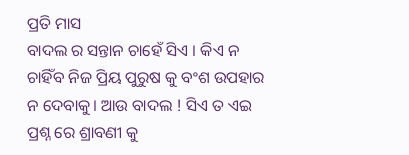ପ୍ରତି ମାସ
ବାଦଲ ର ସନ୍ତାନ ଚାହେଁ ସିଏ । କିଏ ନ ଚାହିଁବ ନିଜ ପ୍ରିୟ ପୁରୁଷ କୁ ବଂଶ ଉପହାର ନ ଦେବାକୁ। ଆଉ ବାଦଲ ! ସିଏ ତ ଏଇ ପ୍ରଶ୍ନ ରେ ଶ୍ରାବଣୀ କୁ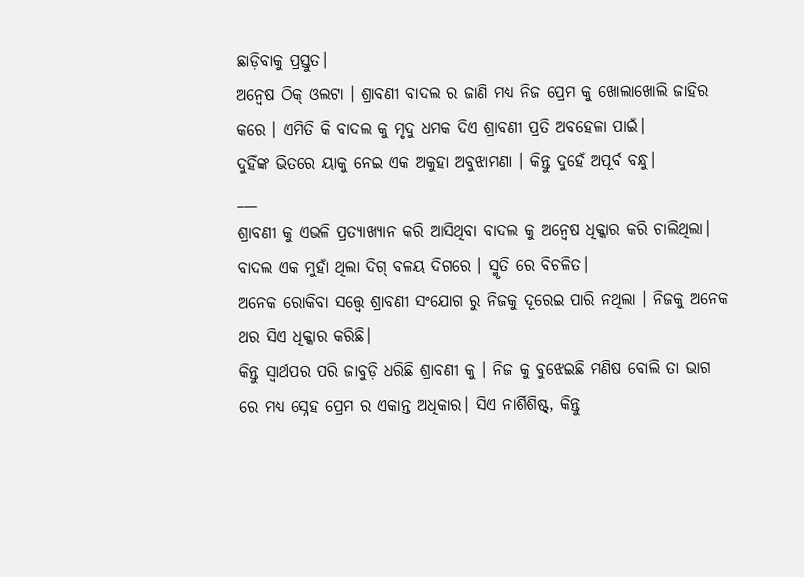ଛାଡ଼ିବାକୁ ପ୍ରସ୍ତୁତ।
ଅନ୍ୱେଷ ଠିକ୍ ଓଲଟା । ଶ୍ରାବଣୀ ବାଦଲ ର ଜାଣି ମଧ୍ୟ ନିଜ ପ୍ରେମ କୁ ଖୋଲାଖୋଲି ଜାହିର କରେ । ଏମିତି କି ବାଦଲ କୁ ମୃଦୁ ଧମକ ଦିଏ ଶ୍ରାବଣୀ ପ୍ରତି ଅବହେଳା ପାଇଁ।
ଦୁହିଁଙ୍କ ଭିତରେ ୟାକୁ ନେଇ ଏକ ଅକୁହା ଅବୁଝାମଣା । କିନ୍ତୁ ଦୁହେଁ ଅପୂର୍ବ ବନ୍ଧୁ।
___
ଶ୍ରାବଣୀ କୁ ଏଭଳି ପ୍ରତ୍ୟାଖ୍ୟାନ କରି ଆସିଥିବା ବାଦଲ କୁ ଅନ୍ୱେଷ ଧିକ୍କାର କରି ଚାଲିଥିଲା। ବାଦଲ ଏକ ମୁହାଁ ଥିଲା ଦିଗ୍ ବଳୟ ଦିଗରେ । ସ୍ମୃତି ରେ ବିଚଳିତ।
ଅନେକ ରୋକିବା ସତ୍ତ୍ଵେ ଶ୍ରାବଣୀ ସଂଯୋଗ ରୁ ନିଜକୁ ଦୂରେଇ ପାରି ନଥିଲା । ନିଜକୁ ଅନେକ ଥର ସିଏ ଧିକ୍କାର କରିଛି।
କିନ୍ତୁ ସ୍ୱାର୍ଥପର ପରି ଜାବୁଡ଼ି ଧରିଛି ଶ୍ରାବଣୀ କୁ । ନିଜ କୁ ବୁଝେଇଛି ମଣିଷ ବୋଲି ତା ଭାଗ ରେ ମଧ୍ୟ ସ୍ନେହ ପ୍ରେମ ର ଏକାନ୍ତ ଅଧିକାର। ସିଏ ନାର୍ଶିଶିଷ୍ଟ୍, କିନ୍ତୁ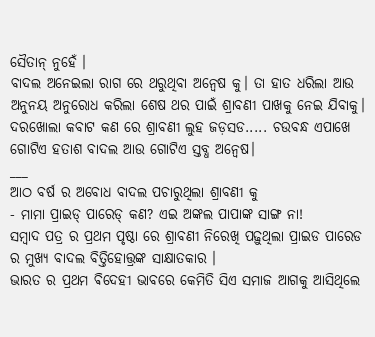ସୈତାନ୍ ନୁହେଁ ।
ବାଦଲ ଅନେଇଲା ରାଗ ରେ ଥରୁଥିବା ଅନ୍ୱେଷ କୁ। ତା ହାତ ଧରିଲା ଆଉ ଅନୁନୟ ଅନୁରୋଧ କରିଲା ଶେଷ ଥର ପାଇଁ ଶ୍ରାବଣୀ ପାଖକୁ ନେଇ ଯିବାକୁ।
ଦରଖୋଲା କବାଟ କଣ ରେ ଶ୍ରାବଣୀ ଲୁହ ଜଡ଼ସଡ..... ଚଉବନ୍ଧ ଏପାଖେ ଗୋଟିଏ ହତାଶ ବାଦଲ ଆଉ ଗୋଟିଏ ସ୍ତବ୍ଧ ଅନ୍ୱେଷ।
___
ଆଠ ବର୍ଷ ର ଅବୋଧ ବାଦଲ ପଚାରୁଥିଲା ଶ୍ରାବଣୀ କୁ
- ମାମା ପ୍ରାଇଡ୍ ପାରେଡ୍ କଣ? ଏଇ ଅଙ୍କଲ ପାପାଙ୍କ ସାଙ୍ଗ ନା!
ସମ୍ବାଦ ପତ୍ର ର ପ୍ରଥମ ପୃଷ୍ଠା ରେ ଶ୍ରାବଣୀ ନିରେଖି ପଢ଼ୁଥିଲା ପ୍ରାଇଡ ପାରେଡ ର ମୁଖ୍ୟ ବାଦଲ ବିତ୍ତିହୋତ୍ତ୍ରଙ୍କ ସାକ୍ଷାତକାର ।
ଭାରତ ର ପ୍ରଥମ ଵିଦେହୀ ଭାବରେ କେମିତି ସିଏ ସମାଜ ଆଗକୁ ଆସିଥିଲେ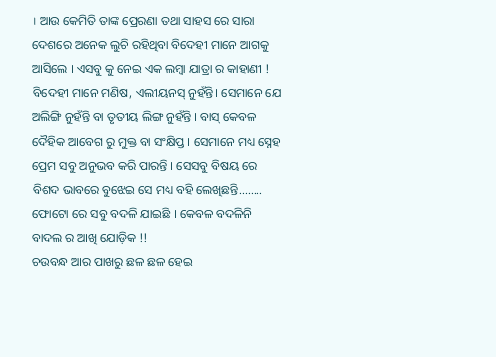। ଆଉ କେମିତି ତାଙ୍କ ପ୍ରେରଣା ତଥା ସାହସ ରେ ସାରା ଦେଶରେ ଅନେକ ଲୁଚି ରହିଥିବା ବିଦେହୀ ମାନେ ଆଗକୁ ଆସିଲେ । ଏସବୁ କୁ ନେଇ ଏକ ଲମ୍ବା ଯାତ୍ରା ର କାହାଣୀ !
ବିଦେହୀ ମାନେ ମଣିଷ, ଏଲୀୟନସ୍ ନୁହଁନ୍ତି। ସେମାନେ ଯେ ଅଲିଙ୍ଗି ନୁହଁନ୍ତି ବା ତୃତୀୟ ଲିଙ୍ଗ ନୁହଁନ୍ତି । ବାସ୍ କେବଳ ଦୈହିକ ଆବେଗ ରୁ ମୁକ୍ତ ବା ସଂକ୍ଷିପ୍ତ । ସେମାନେ ମଧ୍ୟ ସ୍ନେହ ପ୍ରେମ ସବୁ ଅନୁଭବ କରି ପାରନ୍ତି । ସେସବୁ ବିଷୟ ରେ ବିଶଦ ଭାବରେ ବୁଝେଇ ସେ ମଧ୍ୟ ବହି ଲେଖିଛନ୍ତି........
ଫୋଟୋ ରେ ସବୁ ବଦଳି ଯାଇଛି । କେବଳ ବଦଳିନି ବାଦଲ ର ଆଖି ଯୋଡ଼ିକ !!
ଚଉବନ୍ଧ ଆର ପାଖରୁ ଛଳ ଛଳ ହେଇ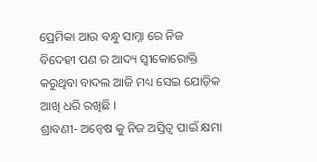ପ୍ରେମିକା ଆଉ ବନ୍ଧୁ ସାମ୍ନା ରେ ନିଜ ବିଦେହୀ ପଣ ର ଆଦ୍ୟ ସ୍ଵୀକୋରୋକ୍ତି କରୁଥିବା ବାଦଲ ଆଜି ମଧ୍ୟ ସେଇ ଯୋଡ଼ିକ ଆଖି ଧରି ରଖିଛି ।
ଶ୍ରାବଣୀ- ଅନ୍ୱେଷ କୁ ନିଜ ଅସ୍ତିତ୍ଵ ପାଇଁ କ୍ଷମା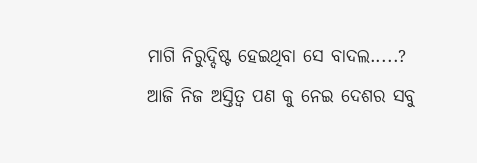ମାଗି ନିରୁଦ୍ଦିଷ୍ଟ ହେଇଥିବା ସେ ବାଦଲ.....?
ଆଜି ନିଜ ଅସ୍ତିତ୍ଵ ପଣ କୁ ନେଇ ଦେଶର ସବୁ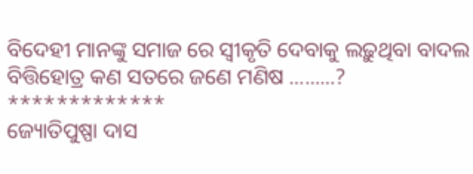ବିଦେହୀ ମାନଙ୍କୁ ସମାଜ ରେ ସ୍ଵୀକୃତି ଦେବାକୁ ଲଢ଼ୁଥିବା ବାଦଲ ବିତ୍ତିହୋତ୍ର କଣ ସତରେ ଜଣେ ମଣିଷ .........?
*************
ଜ୍ୟୋତିପୁଷ୍ପା ଦାସ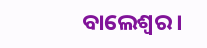ବାଲେଶ୍ଵର ।